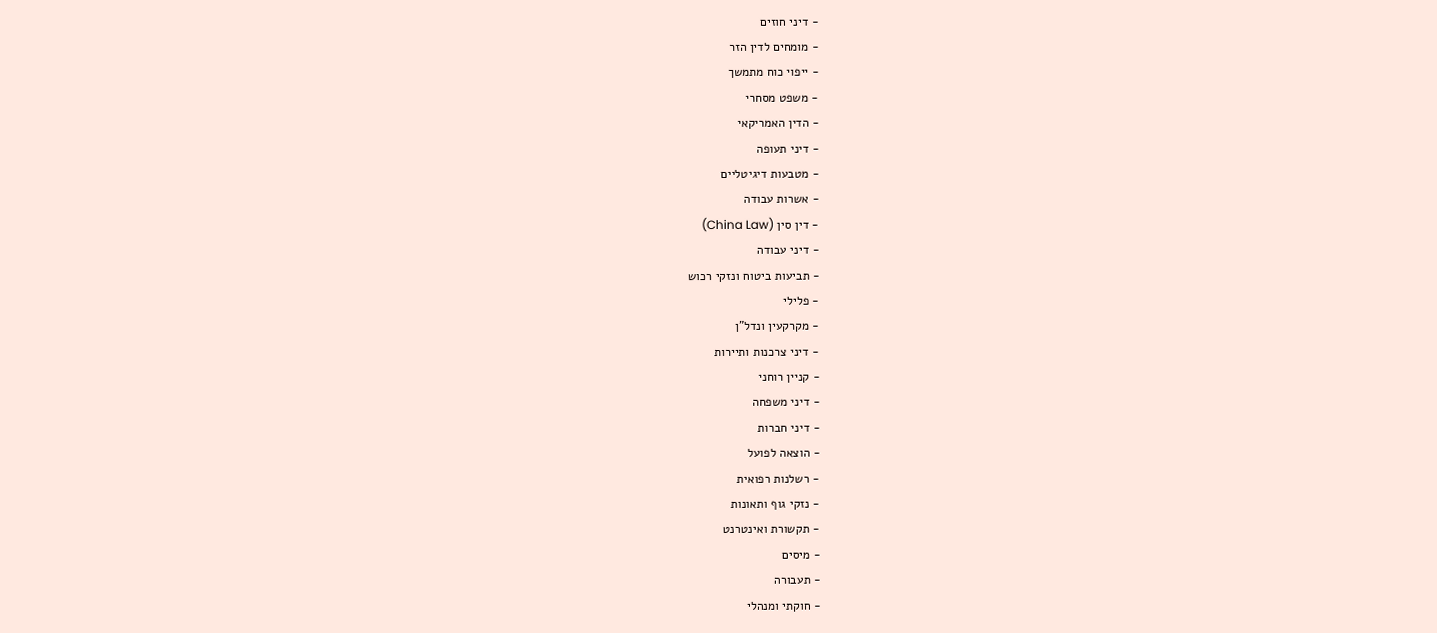- דיני חוזים
- מומחים לדין הזר
- ייפוי כוח מתמשך
- משפט מסחרי
- הדין האמריקאי
- דיני תעופה
- מטבעות דיגיטליים
- אשרות עבודה
- דין סין (China Law)
- דיני עבודה
- תביעות ביטוח ונזקי רכוש
- פלילי
- מקרקעין ונדל"ן
- דיני צרכנות ותיירות
- קניין רוחני
- דיני משפחה
- דיני חברות
- הוצאה לפועל
- רשלנות רפואית
- נזקי גוף ותאונות
- תקשורת ואינטרנט
- מיסים
- תעבורה
- חוקתי ומנהלי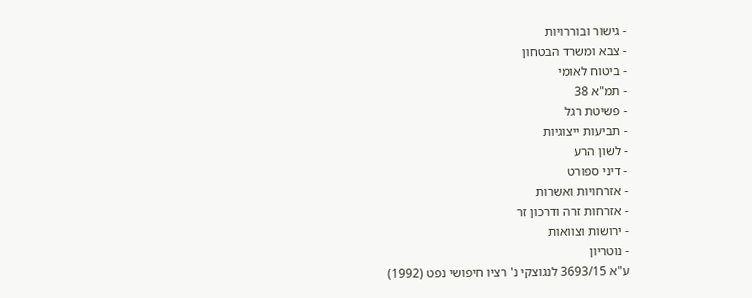- גישור ובוררויות
- צבא ומשרד הבטחון
- ביטוח לאומי
- תמ"א 38
- פשיטת רגל
- תביעות ייצוגיות
- לשון הרע
- דיני ספורט
- אזרחויות ואשרות
- אזרחות זרה ודרכון זר
- ירושות וצוואות
- נוטריון
ע"א 3693/15 לנגוצקי נ' רציו חיפושי נפט (1992)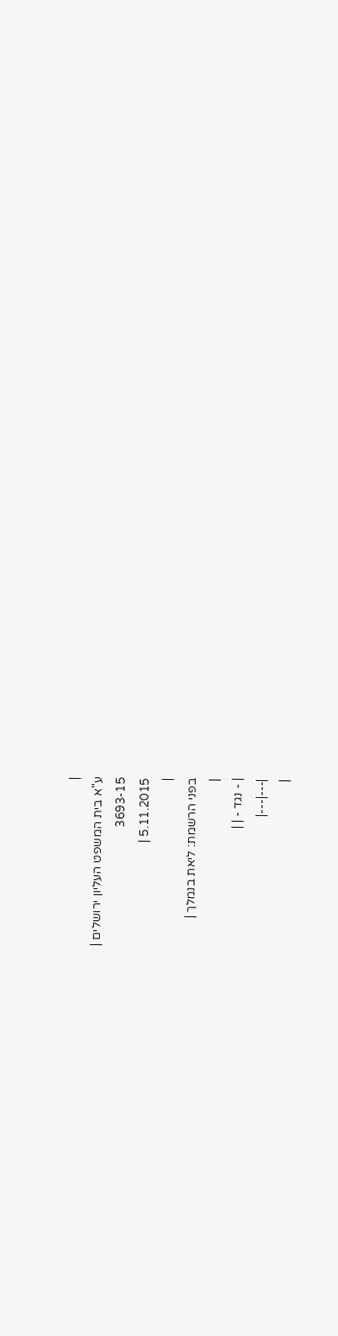|
ע"א בית המשפט העליון ירושלים |
3693-15
5.11.2015 |
|
בפני הרשמת: ליאת בנמלך |
|
| - נגד - | |
|---|---|
|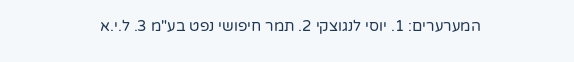המערערים: 1. יוסי לנגוצקי 2. תמר חיפושי נפט בע"מ 3. ל.י.א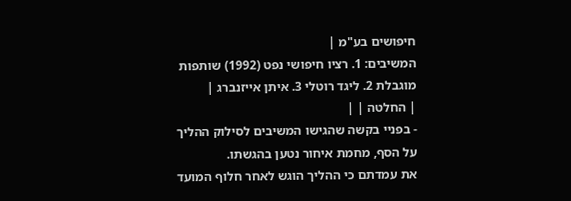חיפושים בע"מ |
המשיבים: 1. רציו חיפושי נפט (1992) שותפות מוגבלת 2. ליגד רוטלי 3. איתן אייזנברג |
| החלטה | |
- בפניי בקשה שהגישו המשיבים לסילוק ההליך על הסף, מחמת איחור נטען בהגשתו.
את עמדתם כי ההליך הוגש לאחר חלוף המועד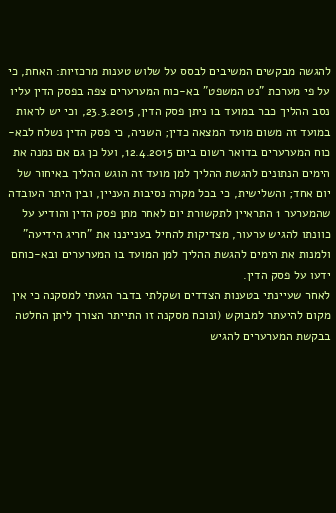להגשה מבקשים המשיבים לבסס על שלוש טענות מרכזיות: האחת, כי על פי מערכת "נט המשפט" בא-כוח המערערים צפה בפסק הדין עליו נסב ההליך כבר במועד בו ניתן פסק הדין, 23.3.2015, וכי יש לראות במועד זה משום מועד המצאה כדין; השניה, כי פסק הדין נשלח לבא-כוח המערערים בדואר רשום ביום 12.4.2015, ועל כן גם אם נמנה את הימים הנתונים להגשת ההליך למן מועד זה הוגש ההליך באיחור של יום אחד; והשלישית, כי בכל מקרה נסיבות העניין, ובין היתר העובדה שהמערער 1 התראיין לתקשורת יום לאחר מתן פסק הדין והודיע על כוונתו להגיש ערעור, מצדיקות להחיל בענייננו את "חריג הידיעה" ולמנות את הימים להגשת ההליך למן המועד בו המערערים ובא-כוחם ידעו על פסק הדין.
לאחר שעיינתי בטענות הצדדים ושקלתי בדבר הגעתי למסקנה כי אין מקום להיעתר למבוקש (ונוכח מסקנה זו התייתר הצורך ליתן החלטה בבקשת המערערים להגיש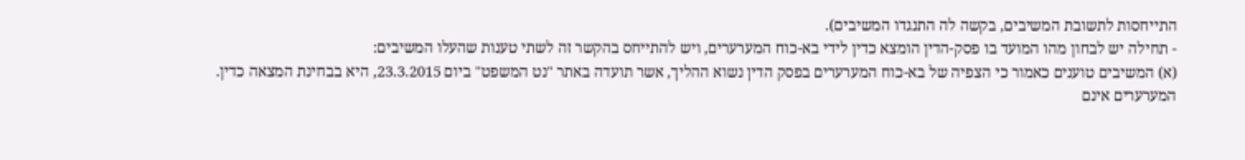התייחסות לתשובת המשיבים, בקשה לה התנגדו המשיבים).
- תחילה יש לבחון מהו המועד בו פסק-הדין הומצא כדין לידי בא-כוח המערערים, ויש להתייחס בהקשר זה לשתי טענות שהעלו המשיבים:
(א) המשיבים טוענים כאמור כי הצפיה של בא-כוח המערערים בפסק הדין נשוא ההליך, אשר תועדה באתר "נט המשפט" ביום 23.3.2015, היא בבחינת המצאה כדין.
המערערים אינם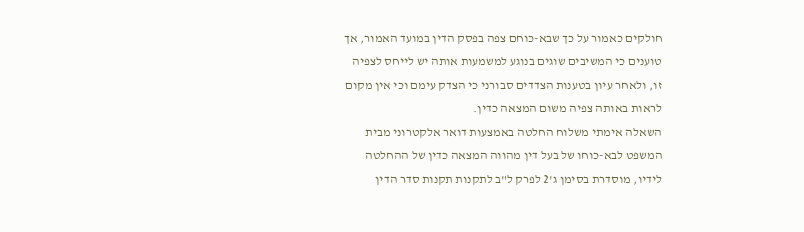חולקים כאמור על כך שבא-כוחם צפה בפסק הדין במועד האמור, אך טוענים כי המשיבים שוגים בנוגע למשמעות אותה יש לייחס לצפיה זו, ולאחר עיון בטענות הצדדים סבורני כי הצדק עימם וכי אין מקום לראות באותה צפיה משום המצאה כדין.
השאלה אימתי משלוח החלטה באמצעות דואר אלקטרוני מבית המשפט לבא-כוחו של בעל דין מהווה המצאה כדין של ההחלטה לידיו, מוסדרת בסימן ג'2 לפרק ל"ב לתקנות תקנות סדר הדין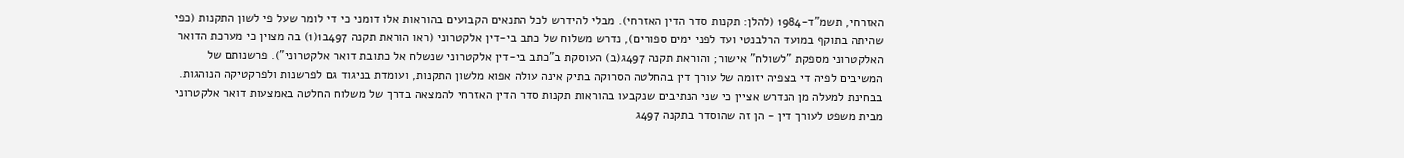האזרחי, תשמ"ד-1984 (להלן: תקנות סדר הדין האזרחי). מבלי להידרש לכל התנאים הקבועים בהוראות אלו דומני כי די לומר שעל פי לשון התקנות (כפי שהיתה בתוקף במועד הרלבנטי ועד לפני ימים ספורים), נדרש משלוח של כתב בי-דין אלקטרוני (ראו הוראת תקנה 497ב1(1) בה מצוין כי מערכת הדואר האלקטרוני מספקת "לשולח" אישור; והוראת תקנה 497ג(ב) העוסקת ב"כתב בי-דין אלקטרוני שנשלח אל כתובת דואר אלקטרוני"). פרשנותם של המשיבים לפיה די בצפיה יזומה של עורך דין בהחלטה הסרוקה בתיק אינה עולה אפוא מלשון התקנות, ועומדת בניגוד גם לפרשנות ולפרקטיקה הנוהגות.
בבחינת למעלה מן הנדרש אציין כי שני הנתיבים שנקבעו בהוראות תקנות סדר הדין האזרחי להמצאה בדרך של משלוח החלטה באמצעות דואר אלקטרוני מבית משפט לעורך דין - הן זה שהוסדר בתקנה 497ג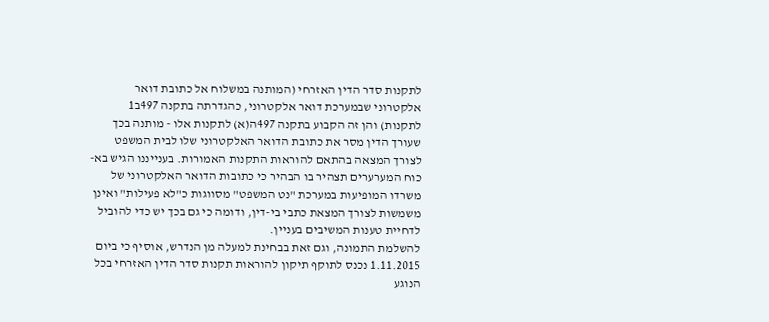לתקנות סדר הדין האזרחי (המותנה במשלוח אל כתובת דואר אלקטרוני שבמערכת דואר אלקטרוני, כהגדרתה בתקנה 497ב1 לתקנות) והן זה הקבוע בתקנה 497ה(א) לתקנות אלו - מותנה בכך שעורך הדין מסר את כתובת הדואר האלקטרוני שלו לבית המשפט לצורך המצאה בהתאם להוראות התקנות האמורות. בענייננו הגיש בא-כוח המערערים תצהיר בו הבהיר כי כתובות הדואר האלקטרוני של משרדו המופיעות במערכת "נט המשפט" מסווגות כ"לא פעילות" ואינן משמשות לצורך המצאת כתבי בי-דין, ודומה כי גם בכך יש כדי להוביל לדחיית טענות המשיבים בעניין.
להשלמת התמונה, וגם זאת בבחינת למעלה מן הנדרש, אוסיף כי ביום 1.11.2015 נכנס לתוקף תיקון להוראות תקנות סדר הדין האזרחי בכל הנוגע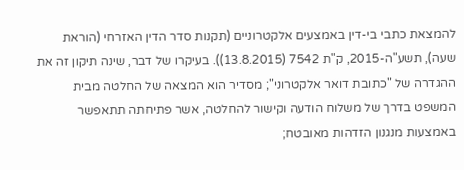להמצאת כתבי בי-דין באמצעים אלקטרוניים (תקנות סדר הדין האזרחי (הוראת שעה), תשע"ה-2015, ק"ת 7542 (13.8.2015)). בעיקרו של דבר, שינה תיקון זה את ההגדרה של "כתובת דואר אלקטרוני"; מסדיר הוא המצאה של החלטה מבית המשפט בדרך של משלוח הודעה וקישור להחלטה, אשר פתיחתה תתאפשר באמצעות מנגנון הזדהות מאובטח;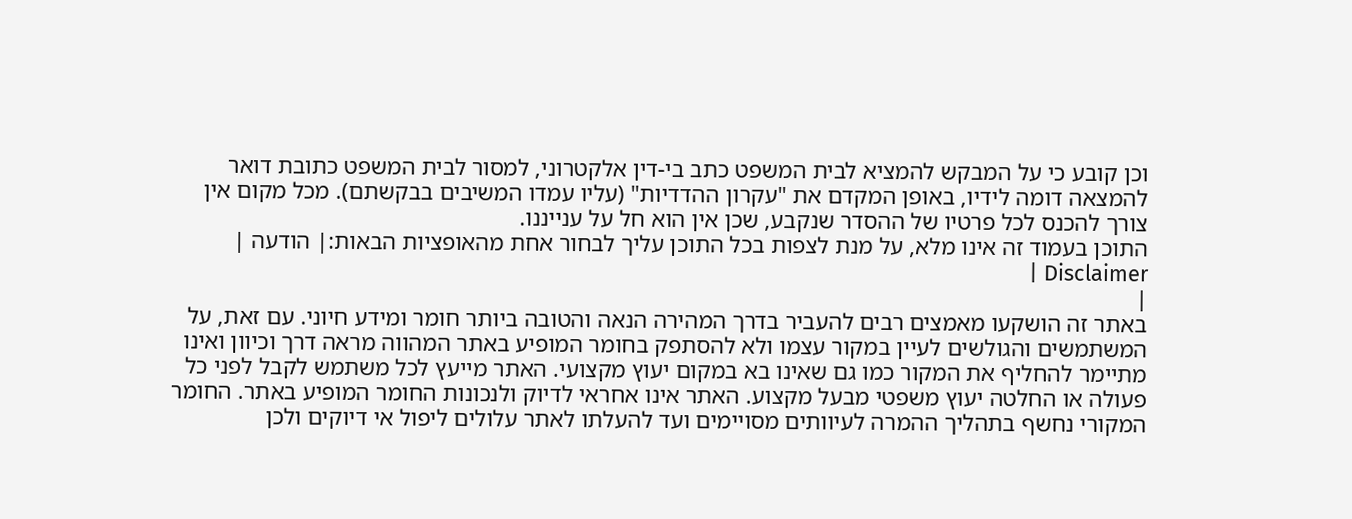וכן קובע כי על המבקש להמציא לבית המשפט כתב בי-דין אלקטרוני, למסור לבית המשפט כתובת דואר להמצאה דומה לידיו, באופן המקדם את "עקרון ההדדיות" (עליו עמדו המשיבים בבקשתם). מכל מקום אין צורך להכנס לכל פרטיו של ההסדר שנקבע, שכן אין הוא חל על ענייננו.
התוכן בעמוד זה אינו מלא, על מנת לצפות בכל התוכן עליך לבחור אחת מהאופציות הבאות:| הודעה | Disclaimer |
|
באתר זה הושקעו מאמצים רבים להעביר בדרך המהירה הנאה והטובה ביותר חומר ומידע חיוני. עם זאת, על המשתמשים והגולשים לעיין במקור עצמו ולא להסתפק בחומר המופיע באתר המהווה מראה דרך וכיוון ואינו מתיימר להחליף את המקור כמו גם שאינו בא במקום יעוץ מקצועי. האתר מייעץ לכל משתמש לקבל לפני כל פעולה או החלטה יעוץ משפטי מבעל מקצוע. האתר אינו אחראי לדיוק ולנכונות החומר המופיע באתר. החומר המקורי נחשף בתהליך ההמרה לעיוותים מסויימים ועד להעלתו לאתר עלולים ליפול אי דיוקים ולכן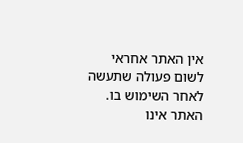אין האתר אחראי לשום פעולה שתעשה לאחר השימוש בו. האתר אינו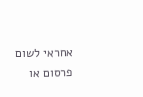אחראי לשום פרסום או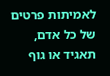לאמיתות פרטים של כל אדם, תאגיד או גוף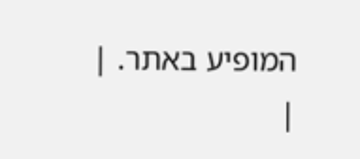המופיע באתר. |
|